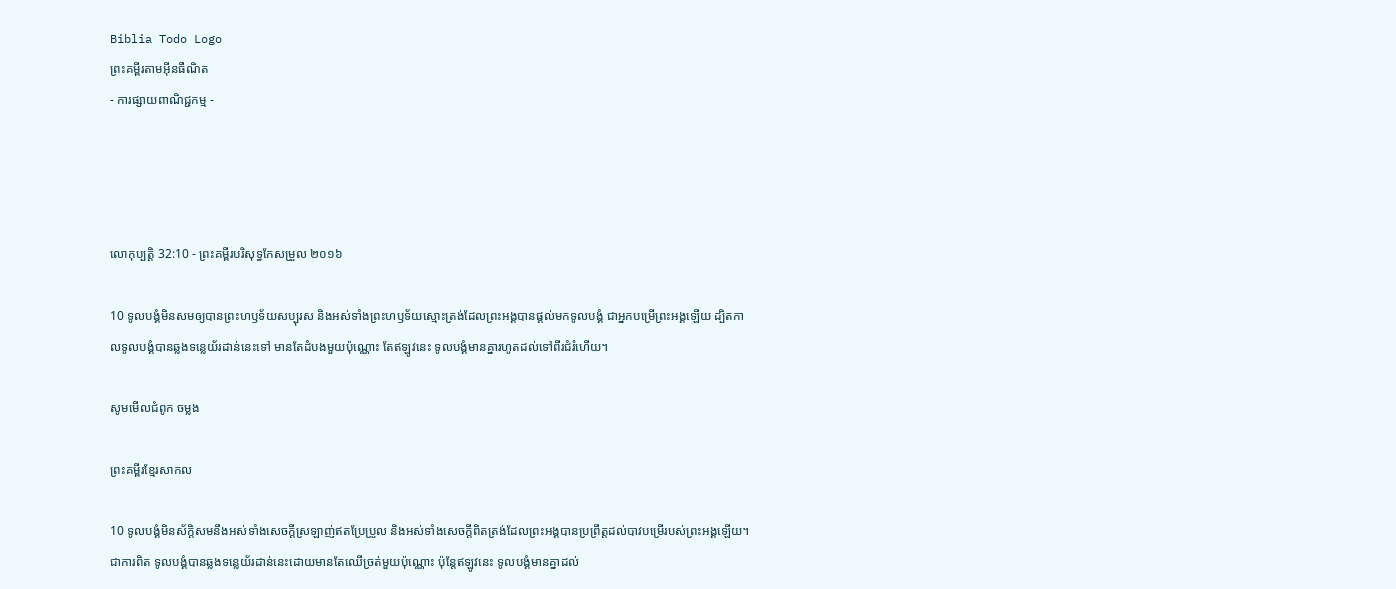Biblia Todo Logo
ព្រះគម្ពីរតាមអ៊ីនធឺណិត
- ការផ្សាយពាណិជ្ជកម្ម -




លោកុ‌ប្បត្តិ 32:10 - ព្រះគម្ពីរបរិសុទ្ធកែសម្រួល ២០១៦

10 ទូល‌បង្គំមិនសមឲ្យបានព្រះ‌ហឫ‌ទ័យសប្បុរស និងអស់ទាំងព្រះ‌ហឫ‌ទ័យស្មោះ‌ត្រង់ដែលព្រះ‌អង្គបានផ្តល់មកទូល‌បង្គំ ជាអ្នកបម្រើព្រះ‌អង្គឡើយ ដ្បិតកាលទូល‌បង្គំបានឆ្លងទន្លេយ័រដាន់នេះទៅ មានតែដំបងមួយប៉ុណ្ណោះ តែឥឡូវនេះ ទូល‌បង្គំមានគ្នារហូតដល់ទៅពីរជំរំហើយ។

សូមមើលជំពូក ចម្លង

ព្រះគម្ពីរខ្មែរសាកល

10 ទូលបង្គំមិនស័ក្ដិសមនឹងអស់ទាំងសេចក្ដីស្រឡាញ់ឥតប្រែប្រួល និងអស់ទាំងសេចក្ដីពិតត្រង់ដែលព្រះអង្គបានប្រព្រឹត្តដល់បាវបម្រើរបស់ព្រះអង្គឡើយ។ ជាការពិត ទូលបង្គំបានឆ្លងទន្លេយ័រដាន់នេះដោយមានតែឈើច្រត់មួយប៉ុណ្ណោះ ប៉ុន្តែឥឡូវនេះ ទូលបង្គំមានគ្នាដល់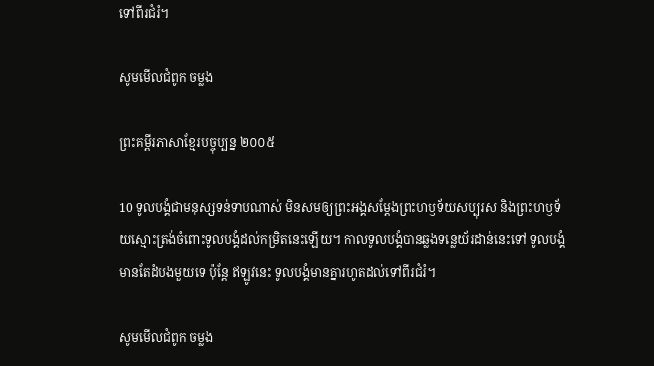ទៅពីរជំរំ។

សូមមើលជំពូក ចម្លង

ព្រះគម្ពីរភាសាខ្មែរបច្ចុប្បន្ន ២០០៥

10 ទូលបង្គំជាមនុស្សទន់‌ទាបណាស់ មិនសមឲ្យព្រះអង្គសម្តែងព្រះ‌ហឫទ័យសប្បុរស និងព្រះ‌ហឫទ័យស្មោះត្រង់ចំពោះទូលបង្គំដល់កម្រិតនេះឡើយ។ កាលទូលបង្គំបានឆ្លងទន្លេយ័រដាន់នេះទៅ ទូលបង្គំមានតែដំបងមួយទេ ប៉ុន្តែ ឥឡូវនេះ ទូលបង្គំមានគ្នារហូតដល់ទៅពីរជំរំ។

សូមមើលជំពូក ចម្លង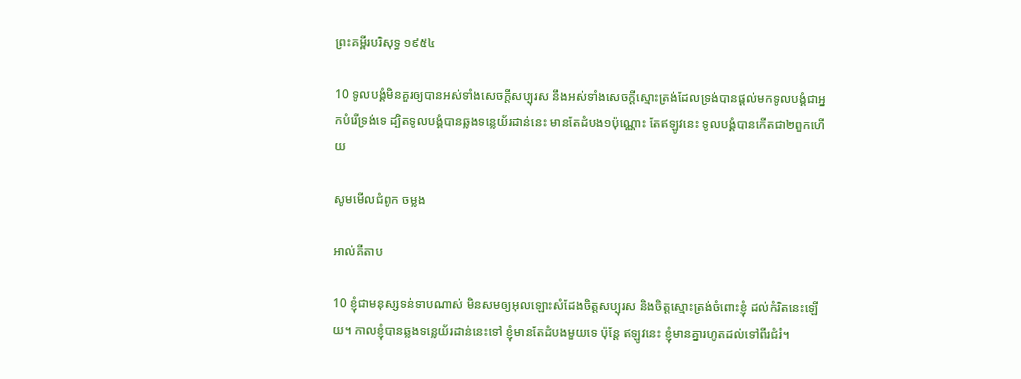ព្រះគម្ពីរបរិសុទ្ធ ១៩៥៤

10 ទូលបង្គំមិនគួរឲ្យបានអស់ទាំងសេចក្ដីសប្បុរស នឹងអស់ទាំងសេចក្ដីស្មោះ‌ត្រង់ដែលទ្រង់បានផ្តល់មកទូលបង្គំជាអ្នកបំរើទ្រង់ទេ ដ្បិតទូលបង្គំបានឆ្លងទន្លេយ័រដាន់នេះ មានតែដំបង១ប៉ុណ្ណោះ តែឥឡូវនេះ ទូលបង្គំបានកើតជា២ពួកហើយ

សូមមើលជំពូក ចម្លង

អាល់គីតាប

10 ខ្ញុំជាមនុស្សទន់ទាបណាស់ មិនសមឲ្យអុលឡោះសំដែងចិត្តសប្បុរស និងចិត្តស្មោះត្រង់ចំពោះខ្ញុំ ដល់កំរិតនេះឡើយ។ កាលខ្ញុំបានឆ្លងទន្លេយ័រដាន់នេះទៅ ខ្ញុំមានតែដំបងមួយទេ ប៉ុន្តែ ឥឡូវនេះ ខ្ញុំមានគ្នារហូតដល់ទៅពីរជំរំ។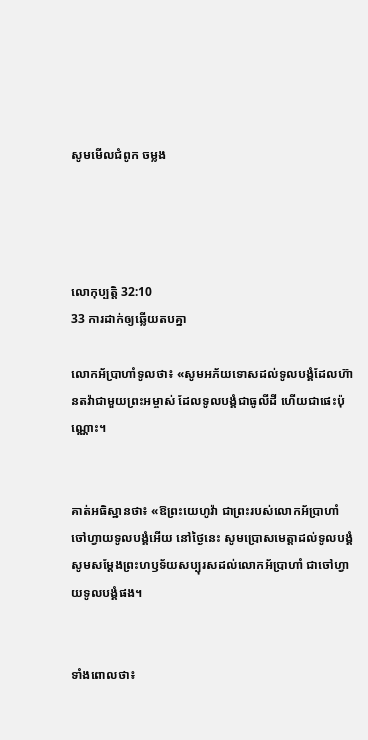សូមមើលជំពូក ចម្លង




លោកុ‌ប្បត្តិ 32:10
33 ការដាក់ឲ្យឆ្លើយតបគ្នា

លោកអ័ប្រា‌ហាំទូលថា៖ «សូមអភ័យទោសដល់ទូល‌បង្គំដែលហ៊ានតវ៉ាជាមួយព្រះ‌អម្ចាស់ ដែលទូល‌បង្គំជាធូលីដី ហើយជាផេះប៉ុណ្ណោះ។


គាត់អធិស្ឋានថា៖ «ឱព្រះ‌យេហូវ៉ា ជាព្រះរបស់លោកអ័ប្រា‌ហាំ ចៅ‌ហ្វាយទូល‌បង្គំអើយ នៅថ្ងៃនេះ សូមប្រោសមេត្តាដល់ទូល‌បង្គំ សូមសម្ដែងព្រះ‌ហឫ‌ទ័យសប្បុរសដល់លោកអ័ប្រា‌ហាំ ជាចៅ‌ហ្វាយទូល‌បង្គំផង។


ទាំងពោលថា៖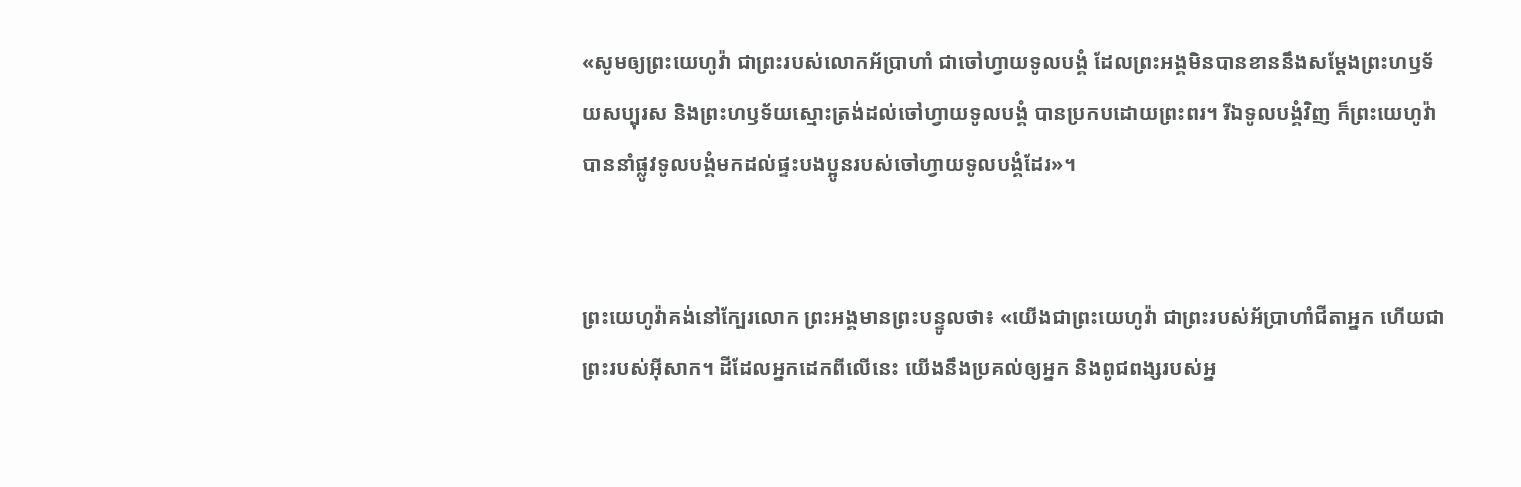«សូមឲ្យព្រះ‌យេហូវ៉ា ជាព្រះរបស់លោកអ័ប្រា‌ហាំ ជាចៅ‌ហ្វាយទូល‌បង្គំ ដែលព្រះ‌អង្គមិនបានខាននឹងសម្ដែងព្រះ‌ហឫ‌ទ័យសប្បុរស និងព្រះ‌ហឫ‌ទ័យស្មោះ‌ត្រង់ដល់ចៅ‌ហ្វាយទូល‌បង្គំ បានប្រកបដោយព្រះ‌ពរ។ រីឯទូល‌បង្គំវិញ ក៏ព្រះ‌យេហូវ៉ាបាននាំផ្លូវទូល‌បង្គំមកដល់ផ្ទះបង‌ប្អូនរបស់ចៅ‌ហ្វាយទូល‌បង្គំដែរ»។


ព្រះ‌យេហូវ៉ាគង់នៅក្បែរលោក ព្រះ‌អង្គមានព្រះ‌បន្ទូលថា៖ «យើងជាព្រះ‌យេហូវ៉ា ជាព្រះរបស់អ័ប្រា‌ហាំជីតាអ្នក ហើយជាព្រះរបស់អ៊ីសាក។ ដីដែលអ្នកដេកពីលើនេះ យើងនឹងប្រគល់ឲ្យអ្នក និងពូជ‌ពង្សរបស់អ្ន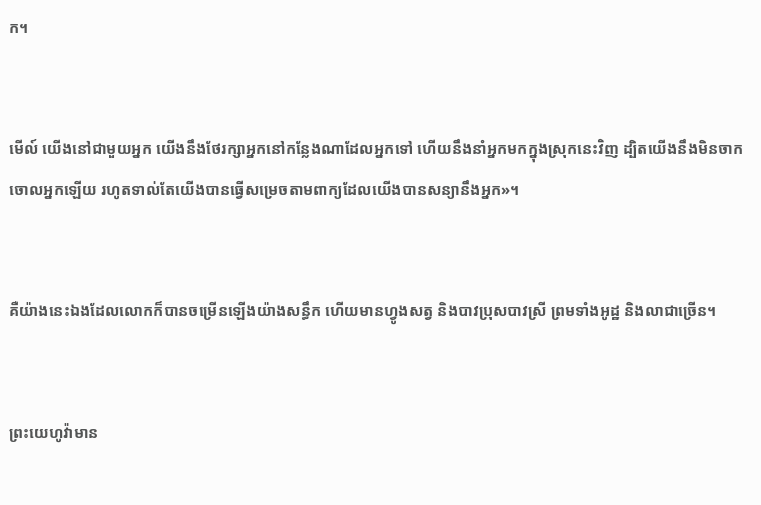ក។


មើល៍ យើងនៅជា‌មួយអ្នក យើងនឹងថែរក្សាអ្នកនៅកន្លែងណាដែលអ្នកទៅ ហើយនឹងនាំអ្នកមកក្នុងស្រុកនេះវិញ ដ្បិតយើងនឹងមិនចាកចោលអ្នកឡើយ រហូតទាល់តែយើងបានធ្វើសម្រេចតាមពាក្យដែលយើងបានសន្យានឹងអ្នក»។


គឺយ៉ាងនេះឯងដែលលោកក៏បានចម្រើនឡើងយ៉ាងសន្ធឹក ហើយមានហ្វូងសត្វ និងបាវប្រុសបាវស្រី ព្រមទាំងអូដ្ឋ និងលាជាច្រើន។


ព្រះ‌យេហូវ៉ាមាន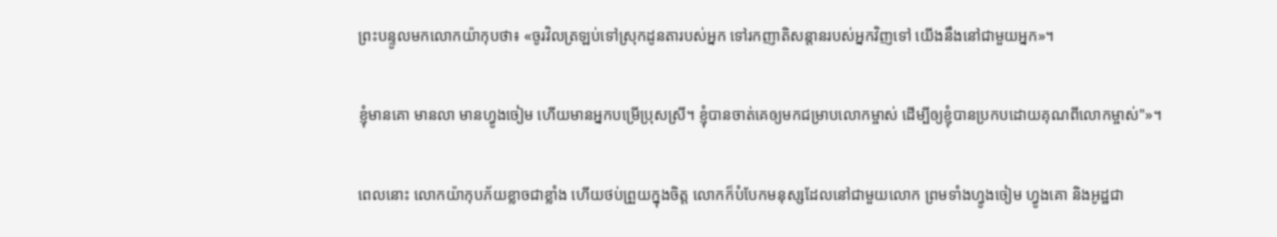ព្រះ‌បន្ទូលមកលោកយ៉ាកុបថា៖ «ចូរវិលត្រឡប់ទៅស្រុកដូនតារបស់អ្នក ទៅរកញាតិ‌សន្តានរបស់អ្នកវិញទៅ យើងនឹងនៅជា‌មួយអ្នក»។


ខ្ញុំមានគោ មានលា មានហ្វូងចៀម ហើយមានអ្នកបម្រើប្រុសស្រី។ ខ្ញុំបានចាត់គេឲ្យមកជម្រាបលោកម្ចាស់ ដើម្បីឲ្យខ្ញុំបានប្រកបដោយគុណពីលោកម្ចាស់"»។


ពេលនោះ លោកយ៉ាកុបភ័យខ្លាចជាខ្លាំង ហើយថប់ព្រួយក្នុងចិត្ត លោកក៏បំបែកមនុស្សដែលនៅជាមួយលោក ព្រមទាំងហ្វូងចៀម ហ្វូងគោ និងអូដ្ឋជា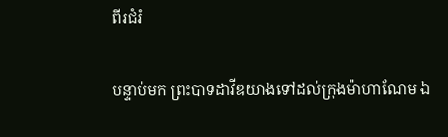ពីរជំរំ


បន្ទាប់មក ព្រះបាទដាវីឌយាងទៅដល់ក្រុងម៉ាហា‌ណែម ឯ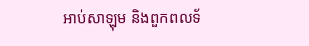អាប់សា‌ឡុម និងពួកពលទ័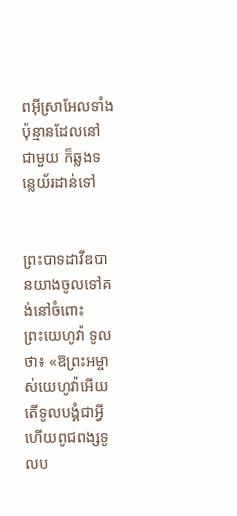ពអ៊ីស្រា‌អែលទាំងប៉ុន្មានដែលនៅជា‌មួយ ក៏ឆ្លងទន្លេយ័រ‌ដាន់ទៅ


ព្រះបាទដាវីឌបានយាងចូលទៅគង់នៅចំពោះព្រះ‌យេហូវ៉ា ទូលថា៖ «ឱព្រះ‌អម្ចាស់‌យេហូវ៉ាអើយ តើទូល‌បង្គំជាអ្វី ហើយពូជ‌ពង្សទូល‌ប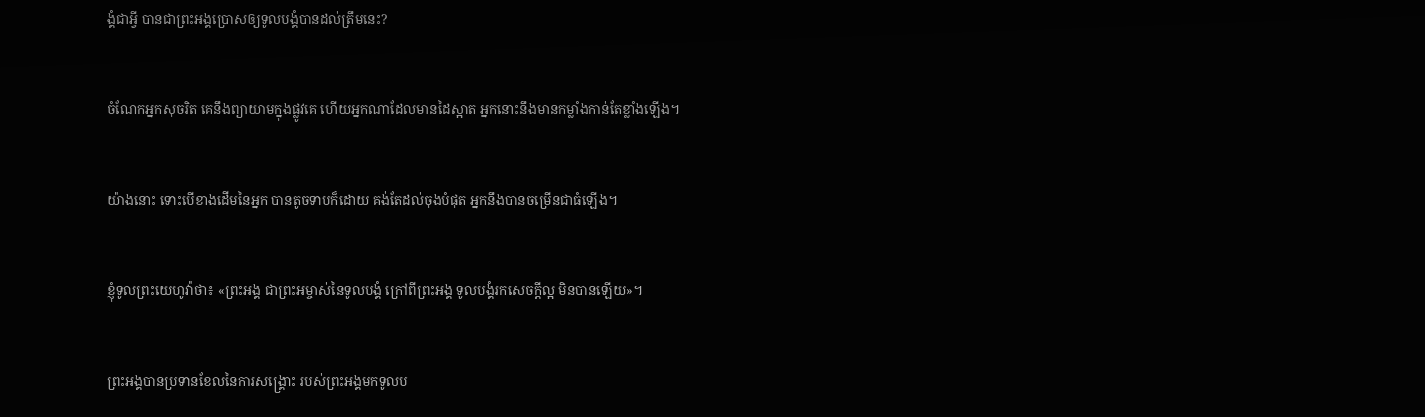ង្គំជាអ្វី បានជាព្រះ‌អង្គប្រោសឲ្យទូល‌បង្គំបានដល់ត្រឹមនេះ?


ចំណែកអ្នកសុចរិត គេនឹងព្យាយាមក្នុងផ្លូវគេ ហើយអ្នកណាដែលមានដៃស្អាត អ្នកនោះនឹងមានកម្លាំងកាន់តែខ្លាំងឡើង។


យ៉ាងនោះ ទោះបើខាងដើមនៃអ្នក បានតូចទាបក៏ដោយ គង់តែដល់ចុងបំផុត អ្នកនឹងបានចម្រើនជាធំឡើង។


ខ្ញុំទូលព្រះ‌យេហូវ៉ាថា៖ «ព្រះ‌អង្គ ជាព្រះ‌អម្ចាស់នៃទូល‌បង្គំ ក្រៅពីព្រះ‌អង្គ ទូល‌បង្គំរកសេចក្ដីល្អ មិនបានឡើយ»។


ព្រះ‌អង្គបានប្រទានខែលនៃការសង្គ្រោះ របស់ព្រះ‌អង្គមកទូល‌ប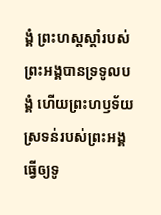ង្គំ ព្រះ‌ហស្តស្តាំរបស់ព្រះ‌អង្គបានទ្រទូល‌បង្គំ ហើយព្រះ‌ហឫ‌ទ័យស្រទន់របស់ព្រះ‌អង្គ ធ្វើឲ្យទូ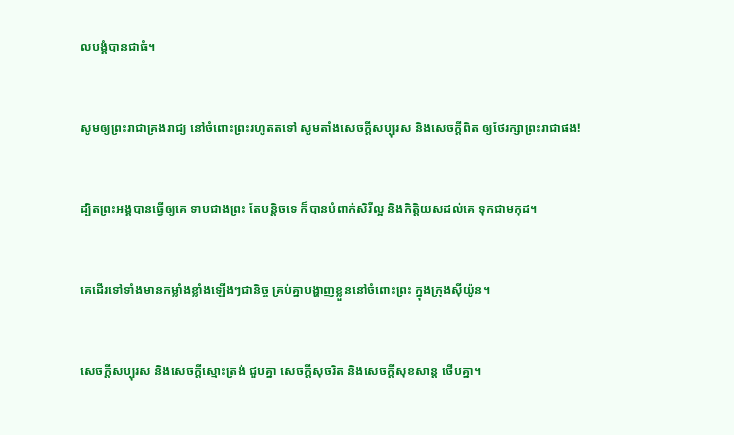ល‌បង្គំបានជាធំ។


សូមឲ្យព្រះរាជាគ្រងរាជ្យ នៅចំពោះព្រះរហូតតទៅ សូមតាំងសេចក្ដីសប្បុរស និងសេចក្ដីពិត ឲ្យថែ‌រក្សាព្រះរាជាផង!


ដ្បិតព្រះ‌អង្គបានធ្វើឲ្យគេ ទាបជាងព្រះ តែបន្តិចទេ ក៏បានបំពាក់សិរី‌ល្អ និងកិត្តិយសដល់គេ ទុកជាមកុដ។


គេដើរទៅទាំងមានកម្លាំងខ្លាំងឡើងៗជានិច្ច គ្រប់គ្នាបង្ហាញខ្លួននៅចំពោះព្រះ ក្នុងក្រុងស៊ីយ៉ូន។


សេចក្ដីសប្បុរស និងសេចក្ដីស្មោះ‌ត្រង់ ជួបគ្នា សេចក្ដីសុចរិត និងសេចក្ដីសុខសាន្ត ថើបគ្នា។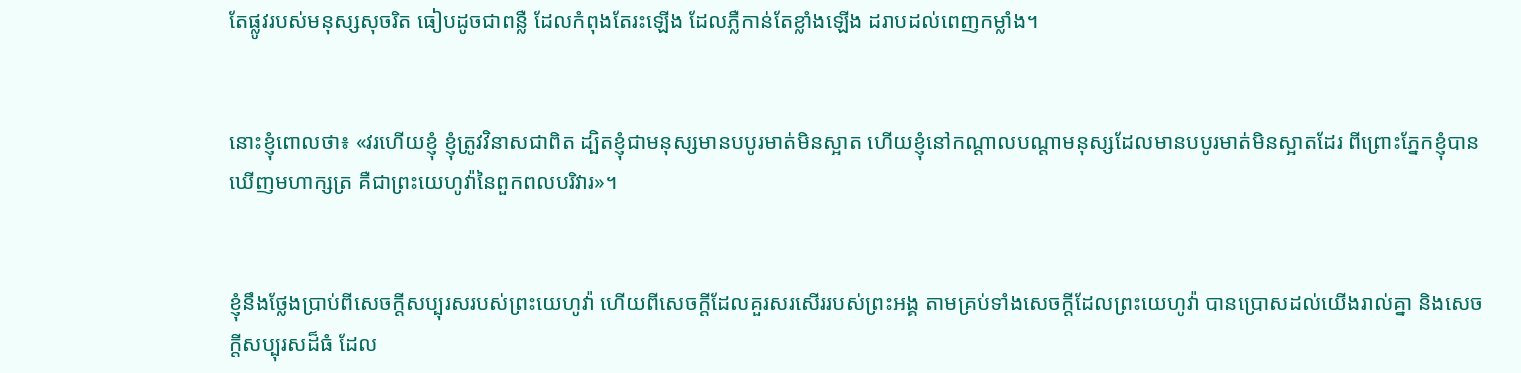តែផ្លូវរបស់មនុស្សសុចរិត ធៀបដូចជាពន្លឺ ដែលកំពុងតែរះឡើង ដែលភ្លឺកាន់តែខ្លាំងឡើង ដរាបដល់ពេញកម្លាំង។


នោះខ្ញុំពោលថា៖ «វរហើយខ្ញុំ ខ្ញុំត្រូវវិនាសជាពិត ដ្បិតខ្ញុំជាមនុស្សមានបបូរមាត់មិនស្អាត ហើយខ្ញុំនៅកណ្ដាលបណ្ដាមនុស្សដែលមានបបូរមាត់មិនស្អាតដែរ ពីព្រោះភ្នែកខ្ញុំបានឃើញមហា‌ក្សត្រ គឺជាព្រះ‌យេហូវ៉ានៃពួកពល‌បរិវារ»។


ខ្ញុំនឹងថ្លែងប្រាប់ពីសេចក្ដីសប្បុរសរបស់ព្រះ‌យេហូវ៉ា ហើយពីសេចក្ដីដែលគួរសរសើររបស់ព្រះ‌អង្គ តាមគ្រប់ទាំងសេចក្ដីដែលព្រះ‌យេហូវ៉ា បានប្រោសដល់យើងរាល់គ្នា និងសេចក្ដីសប្បុរសដ៏ធំ ដែល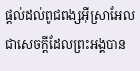ផ្តល់ដល់ពូជ‌ពង្សអ៊ីស្រា‌អែល ជាសេចក្ដីដែលព្រះ‌អង្គបាន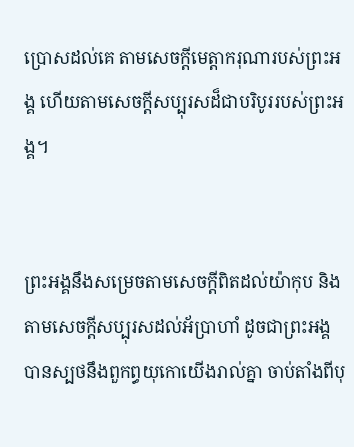ប្រោសដល់គេ តាមសេចក្ដីមេត្តា‌ករុណារបស់ព្រះ‌អង្គ ហើយតាមសេចក្ដីសប្បុរសដ៏ជាបរិបូររបស់ព្រះ‌អង្គ។


ព្រះ‌អង្គនឹងសម្រេចតាមសេចក្ដីពិតដល់យ៉ាកុប និងតាមសេចក្ដីសប្បុរសដល់អ័ប្រា‌ហាំ ដូចជាព្រះ‌អង្គបានស្បថនឹងពួកព្ធយុ‌កោយើងរាល់គ្នា ចាប់តាំងពីបុ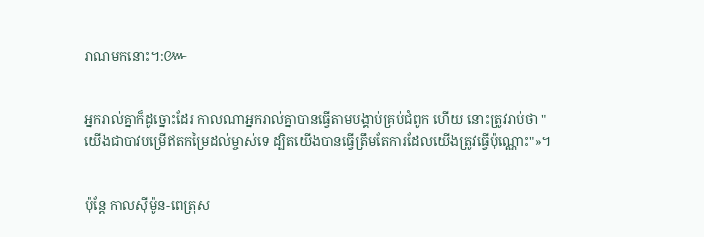រាណមកនោះ។:៚


អ្នករាល់គ្នាក៏ដូច្នោះដែរ កាលណាអ្នករាល់គ្នាបានធ្វើតាមបង្គាប់គ្រប់ជំពូក ហើយ នោះត្រូវរាប់ថា "យើងជាបាវបម្រើឥតកម្រៃដល់ម្ចាស់ទេ ដ្បិតយើងបានធ្វើត្រឹមតែការដែលយើងត្រូវធ្វើប៉ុណ្ណោះ"»។


ប៉ុន្ដែ កាលស៊ីម៉ូន-ពេត្រុស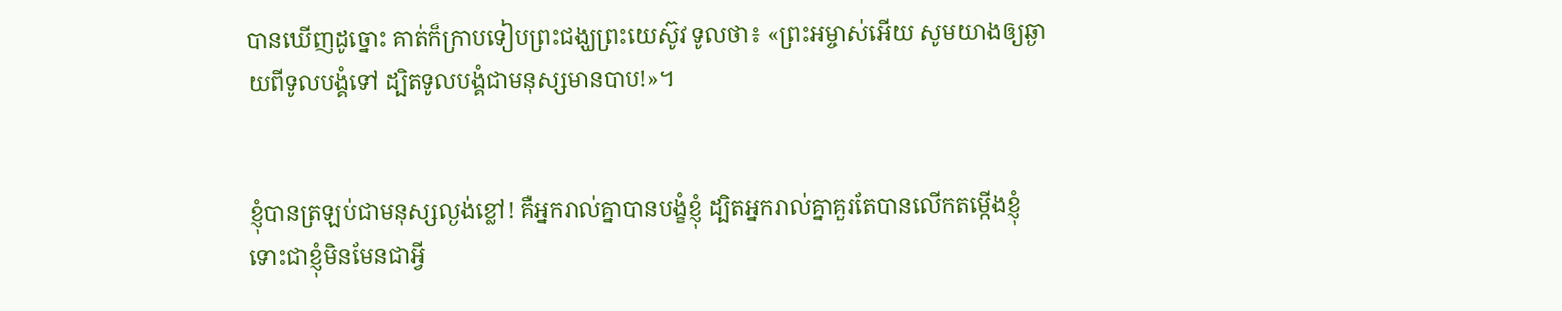បានឃើញដូច្នោះ គាត់ក៏ក្រាបទៀបព្រះ‌ជង្ឃព្រះ‌យេស៊ូវ ទូលថា៖ «ព្រះ‌អម្ចាស់អើយ សូមយាងឲ្យឆ្ងាយពីទូល‌បង្គំទៅ ដ្បិតទូល‌បង្គំជាមនុស្សមានបាប!»។


ខ្ញុំបានត្រឡប់ជាមនុស្សល្ងង់ខ្លៅ! គឺអ្នករាល់គ្នាបានបង្ខំខ្ញុំ ដ្បិតអ្នករាល់គ្នាគួរតែបានលើកតម្កើងខ្ញុំ ទោះជាខ្ញុំមិនមែនជាអ្វី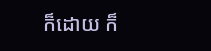ក៏ដោយ ក៏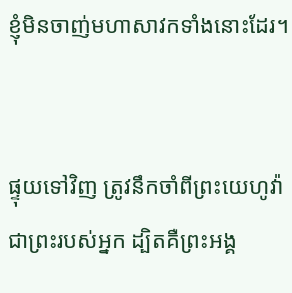ខ្ញុំមិនចាញ់មហាសាវកទាំងនោះដែរ។


ផ្ទុយទៅវិញ ត្រូវនឹកចាំពីព្រះ‌យេហូវ៉ាជាព្រះរបស់អ្នក ដ្បិតគឺព្រះ‌អង្គ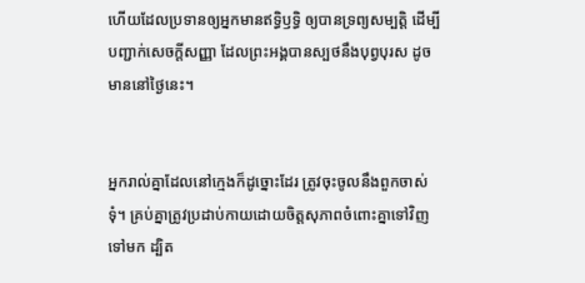ហើយដែលប្រទានឲ្យអ្នកមានឥទ្ធិ‌ឫទ្ធិ ឲ្យបានទ្រព្យសម្បត្តិ ដើម្បីបញ្ជាក់សេចក្ដី‌សញ្ញា ដែលព្រះ‌អង្គបានស្បថនឹងបុព្វបុរស ដូចមាននៅថ្ងៃនេះ។


អ្នករាល់គ្នាដែលនៅក្មេងក៏ដូច្នោះដែរ ត្រូវចុះចូលនឹងពួកចាស់ទុំ។ គ្រប់គ្នាត្រូវប្រដាប់កាយដោយចិត្តសុភាពចំពោះគ្នាទៅវិញទៅមក ដ្បិត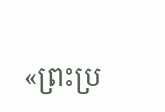«ព្រះប្រ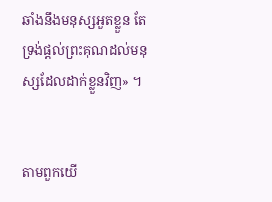ឆាំងនឹងមនុស្សអួតខ្លួន តែទ្រង់ផ្តល់ព្រះ‌គុណដល់មនុស្សដែលដាក់ខ្លួនវិញ» ។


តាមពួកយើ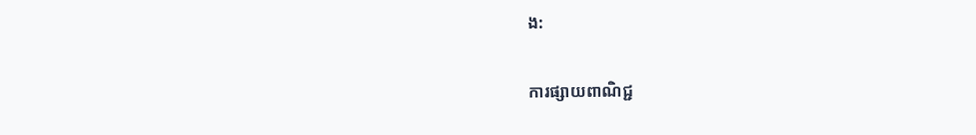ង:

ការផ្សាយពាណិជ្ជ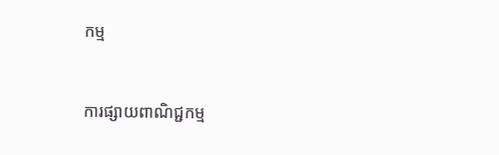កម្ម


ការផ្សាយពាណិជ្ជកម្ម